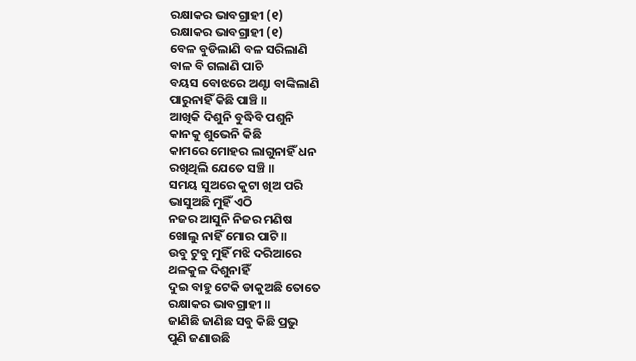ରକ୍ଷାକର ଭାବଗ୍ରାହୀ (୧)
ରକ୍ଷାକର ଭାବଗ୍ରାହୀ (୧)
ବେଳ ବୁଡିଲାଣି ବଳ ସରିଲାଣି
ବାଳ ବି ଗଲାଣି ପାଚି
ବୟସ ବୋଝରେ ଅଣ୍ଟା ବାଙ୍କିଲାଣି
ପାରୁନାହିଁ କିଛି ପାଞ୍ଚି ॥
ଆଖିକି ଦିଶୁନି ବୁଦ୍ଧିବି ପଶୁନି
କାନକୁ ଶୁଭେନି କିଛି
କାମରେ ମୋହର ଲାଗୁନାହିଁ ଧନ
ରଖିଥିଲି ଯେତେ ସଞ୍ଚି ॥
ସମୟ ସୁଅରେ କୁଟା ଖିଅ ପରି
ଭାସୁଅଛି ମୁହିଁ ଏଠି
ନଜର ଆସୁନି ନିଜର ମଣିଷ
ଖୋଲୁ ନାହିଁ ମୋର ପାଟି ॥
ଉବୁ ଟୁବୁ ମୁହିଁ ମଝି ଦରିଆରେ
ଥଳକୁଳ ଦିଶୁନାହିଁ
ଦୁଇ ବାହୁ ଟେକି ଡାକୁଅଛି ତୋତେ
ରକ୍ଷାକର ଭାବଗ୍ରାହୀ ॥
ଜାଣିଛି ଜାଣିଛ ସବୁ କିଛି ପ୍ରଭୁ
ପୁଣି ଜଣାଉଛି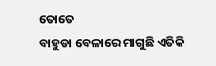ତୋତେ
ବାହୁଡା ବେଳାରେ ମାଗୁଛି ଏତିକି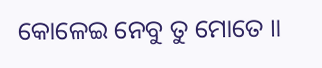କୋଳେଇ ନେବୁ ତୁ ମୋତେ ॥